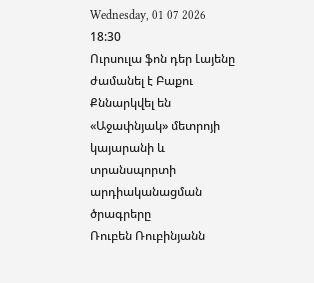Wednesday, 01 07 2026
18:30
Ուրսուլա ֆոն դեր Լայենը ժամանել է Բաքու
Քննարկվել են «Աջափնյակ» մետրոյի կայարանի և տրանսպորտի արդիականացման ծրագրերը
Ռուբեն Ռուբինյանն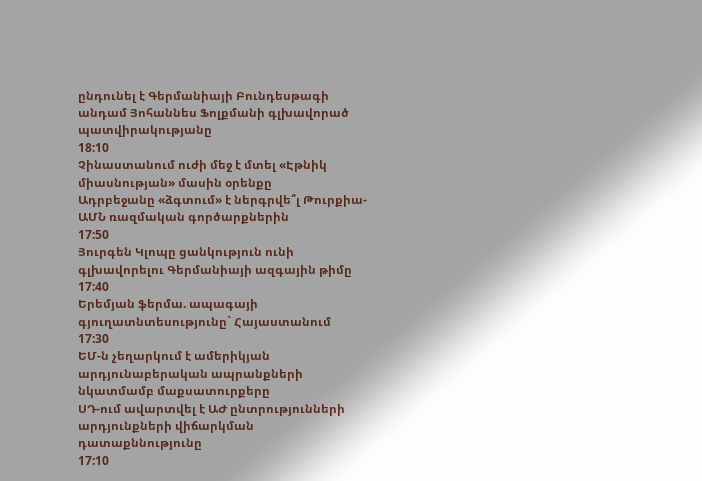ընդունել է Գերմանիայի Բունդեսթագի անդամ Յոհաննես Ֆոլքմանի գլխավորած պատվիրակությանը
18:10
Չինաստանում ուժի մեջ է մտել «Էթնիկ միասնության» մասին օրենքը
Ադրբեջանը «ձգտում» է ներգրվե՞լ Թուրքիա-ԱՄՆ ռազմական գործարքներին
17:50
Յուրգեն Կլոպը ցանկություն ունի գլխավորելու Գերմանիայի ազգային թիմը
17:40
Երեմյան ֆերմա. ապագայի գյուղատնտեսությունը` Հայաստանում
17:30
ԵՄ-ն չեղարկում է ամերիկյան արդյունաբերական ապրանքների նկատմամբ մաքսատուրքերը
ՍԴ-ում ավարտվել է ԱԺ ընտրությունների արդյունքների վիճարկման դատաքննությունը
17:10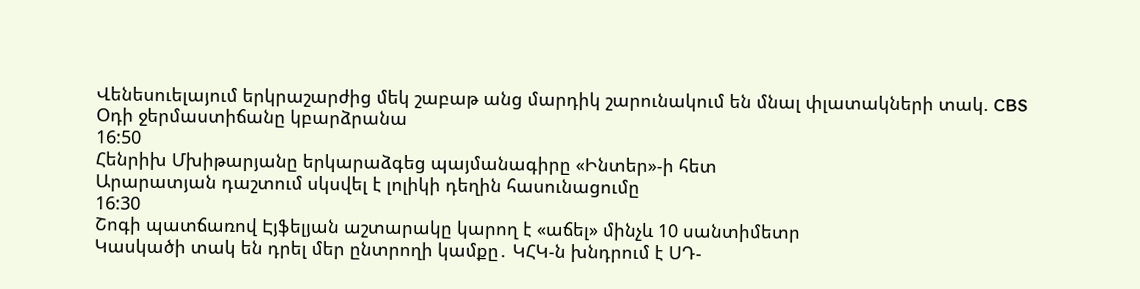Վենեսուելայում երկրաշարժից մեկ շաբաթ անց մարդիկ շարունակում են մնալ փլատակների տակ. CBS
Օդի ջերմաստիճանը կբարձրանա
16:50
Հենրիխ Մխիթարյանը երկարաձգեց պայմանագիրը «Ինտեր»-ի հետ
Արարատյան դաշտում սկսվել է լոլիկի դեղին հասունացումը
16:30
Շոգի պատճառով Էյֆելյան աշտարակը կարող է «աճել» մինչև 10 սանտիմետր
Կասկածի տակ են դրել մեր ընտրողի կամքը․ ԿՀԿ-ն խնդրում է ՍԴ-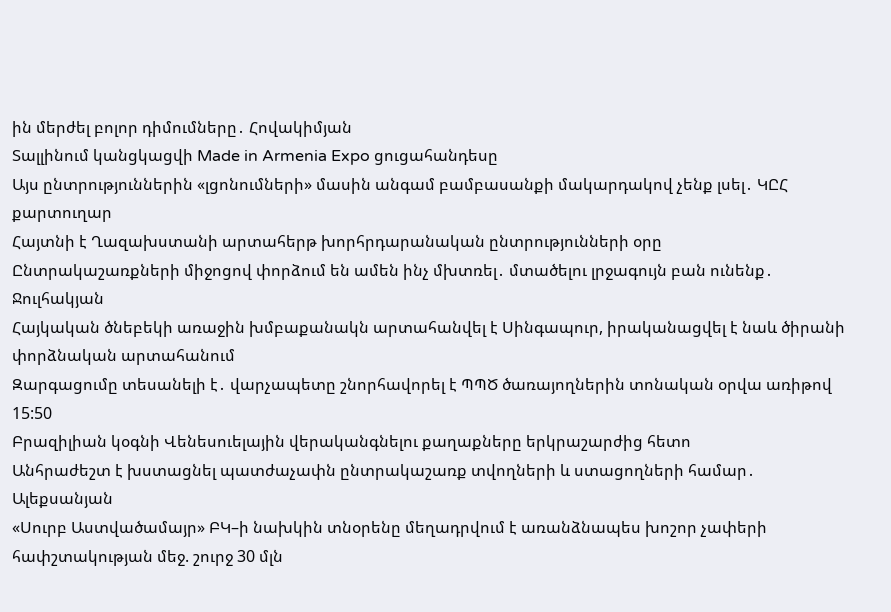ին մերժել բոլոր դիմումները․ Հովակիմյան
Տալլինում կանցկացվի Made in Armenia Expo ցուցահանդեսը
Այս ընտրություններին «լցոնումների» մասին անգամ բամբասանքի մակարդակով չենք լսել․ ԿԸՀ քարտուղար
Հայտնի է Ղազախստանի արտահերթ խորհրդարանական ընտրությունների օրը
Ընտրակաշառքների միջոցով փորձում են ամեն ինչ մխտռել․ մտածելու լրջագույն բան ունենք․ Ջուլհակյան
Հայկական ծնեբեկի առաջին խմբաքանակն արտահանվել է Սինգապուր, իրականացվել է նաև ծիրանի փորձնական արտահանում
Զարգացումը տեսանելի է․ վարչապետը շնորհավորել է ՊՊԾ ծառայողներին տոնական օրվա առիթով
15:50
Բրազիլիան կօգնի Վենեսուելային վերականգնելու քաղաքները երկրաշարժից հետո
Անհրաժեշտ է խստացնել պատժաչափն ընտրակաշառք տվողների և ստացողների համար․ Ալեքսանյան
«Սուրբ Աստվածամայր» ԲԿ–ի նախկին տնօրենը մեղադրվում է առանձնապես խոշոր չափերի հափշտակության մեջ. շուրջ 30 մլն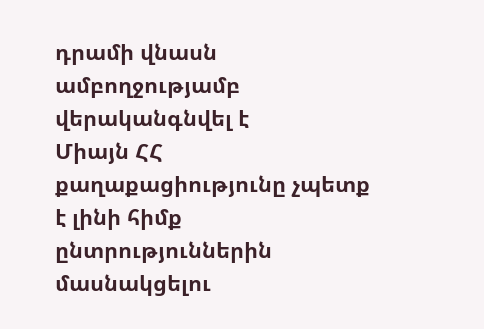դրամի վնասն ամբողջությամբ վերականգնվել է
Միայն ՀՀ քաղաքացիությունը չպետք է լինի հիմք ընտրություններին մասնակցելու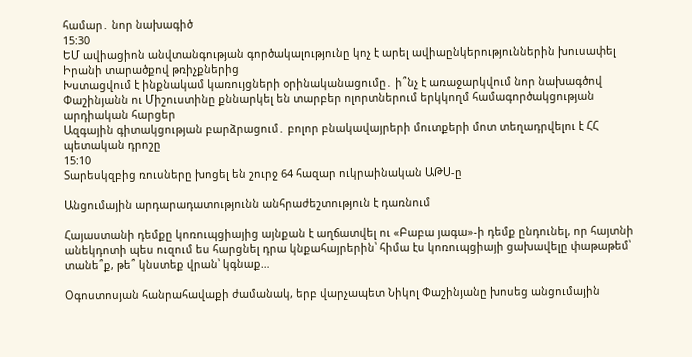համար․ նոր նախագիծ
15:30
ԵՄ ավիացիոն անվտանգության գործակալությունը կոչ է արել ավիաընկերություններին խուսափել Իրանի տարածքով թռիչքներից
Խստացվում է ինքնակամ կառույցների օրինականացումը․ ի՞նչ է առաջարկվում նոր նախագծով
Փաշինյանն ու Միշուստինը քննարկել են տարբեր ոլորտներում երկկողմ համագործակցության արդիական հարցեր
Ազգային գիտակցության բարձրացում․ բոլոր բնակավայրերի մուտքերի մոտ տեղադրվելու է ՀՀ պետական դրոշը
15:10
Տարեսկզբից ռուսները խոցել են շուրջ 64 հազար ուկրաինական ԱԹՍ-ը

Անցումային արդարադատությունն անհրաժեշտություն է դառնում

Հայաստանի դեմքը կոռուպցիայից այնքան է աղճատվել ու «Բաբա յագա»-ի դեմք ընդունել, որ հայտնի անեկդոտի պես ուզում ես հարցնել դրա կնքահայրերին՝ հիմա էս կոռուպցիայի ցախավելը փաթաթեմ՝ տանե՞ք, թե՞ կնստեք վրան՝ կգնաք…

Օգոստոսյան հանրահավաքի ժամանակ, երբ վարչապետ Նիկոլ Փաշինյանը խոսեց անցումային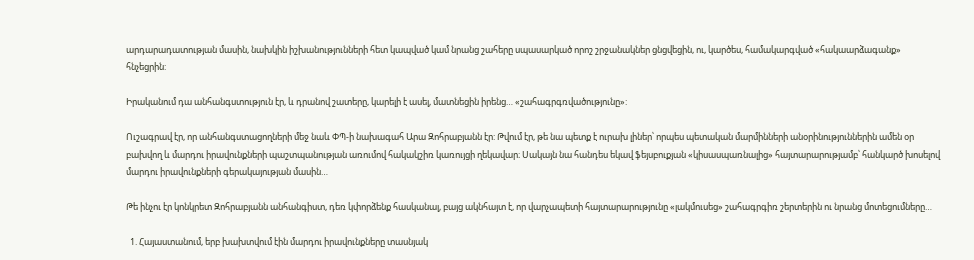արդարադատության մասին, նախկին իշխանությունների հետ կապված կամ նրանց շահերը սպասարկած որոշ շրջանակներ ցնցվեցին, ու, կարծես, համակարգված «հակաարձագանք» հնչեցրին:

Իրականում դա անհանգստություն էր, և դրանով շատերը, կարելի է ասել, մատնեցին իրենց… «շահագրգռվածությունը»:

Ուշագրավ էր, որ անհանգստացողների մեջ նաև ՓՊ-ի նախագահ Արա Զոհրաբյանն էր: Թվում էր, թե նա պետք է ուրախ լիներ՝ որպես պետական մարմինների անօրինություններին ամեն օր բախվող և մարդու իրավունքների պաշտպանության առումով հակակշիռ կառույցի ղեկավար։ Սակայն նա հանդես եկավ ֆեյսբուքյան «կիսասպառնալից» հայտարարությամբ՝ հանկարծ խոսելով մարդու իրավունքների գերակայության մասին…

Թե ինչու էր կոնկրետ Զոհրաբյանն անհանգիստ, դեռ կփորձենք հասկանալ, բայց ակնհայտ է, որ վարչապետի հայտարարությունը «լակմուսեց» շահագրգիռ շերտերին ու նրանց մոտեցումները…

  1. Հայաստանում, երբ խախտվում էին մարդու իրավունքները տասնյակ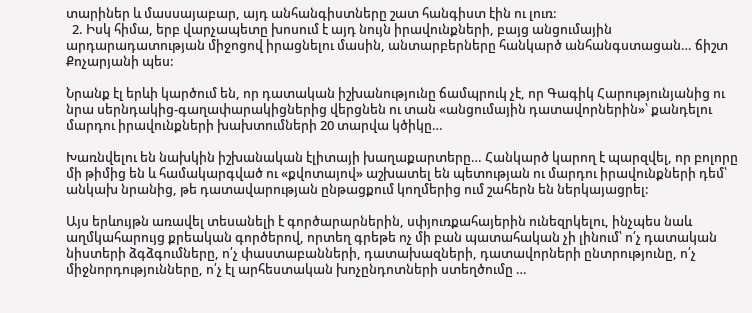տարիներ և մասսայաբար, այդ անհանգիստները շատ հանգիստ էին ու լուռ:
  2. Իսկ հիմա, երբ վարչապետը խոսում է այդ նույն իրավունքների, բայց անցումային արդարադատության միջոցով իրացնելու մասին, անտարբերները հանկարծ անհանգստացան… ճիշտ Քոչարյանի պես:

Նրանք էլ երևի կարծում են, որ դատական իշխանությունը ճամպրուկ չէ, որ Գագիկ Հարությունյանից ու նրա սերնդակից-գաղափարակիցներից վերցնեն ու տան «անցումային դատավորներին»՝ քանդելու մարդու իրավունքների խախտումների 20 տարվա կծիկը…

Խառնվելու են նախկին իշխանական էլիտայի խաղաքարտերը… Հանկարծ կարող է պարզվել, որ բոլորը մի թիմից են և համակարգված ու «քվոտայով» աշխատել են պետության ու մարդու իրավունքների դեմ՝ անկախ նրանից, թե դատավարության ընթացքում կողմերից ում շահերն են ներկայացրել:

Այս երևույթն առավել տեսանելի է գործարարներին, սփյուռքահայերին ունեզրկելու, ինչպես նաև աղմկահարույց քրեական գործերով, որտեղ գրեթե ոչ մի բան պատահական չի լինում՝ ո՛չ դատական նիստերի ձգձգումները, ո՛չ փաստաբանների, դատախազների, դատավորների ընտրությունը, ո՛չ միջնորդությունները, ո՛չ էլ արհեստական խոչընդոտների ստեղծումը …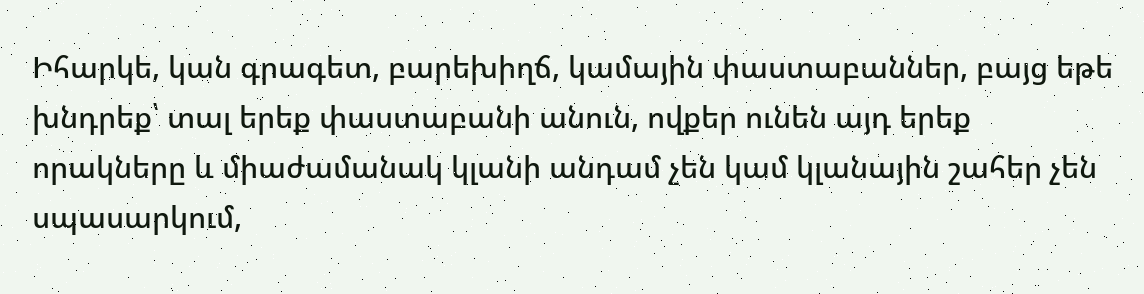Իհարկե, կան գրագետ, բարեխիղճ, կամային փաստաբաններ, բայց եթե խնդրեք՝ տալ երեք փաստաբանի անուն, ովքեր ունեն այդ երեք որակները և միաժամանակ կլանի անդամ չեն կամ կլանային շահեր չեն սպասարկում,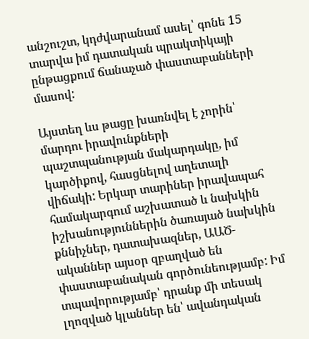անշուշտ, կդժվարանամ ասել՝ գոնե 15 տարվա իմ դատական պրակտիկայի ընթացքում ճանաչած փաստաբանների մասով:

Այստեղ ևս թացը խառնվել է չորին՝ մարդու իրավունքների պաշտպանության մակարդակը, իմ կարծիքով, հասցնելով աղետալի վիճակի: Երկար տարիներ իրավապահ համակարգում աշխատած և նախկին իշխանություններին ծառայած նախկին քննիչներ, դատախազներ, ԱԱԾ-ականներ այսօր զբաղված են փաստաբանական գործունեությամբ: Իմ տպավորությամբ՝ դրանք մի տեսակ լղոզված կլաններ են՝ ավանդական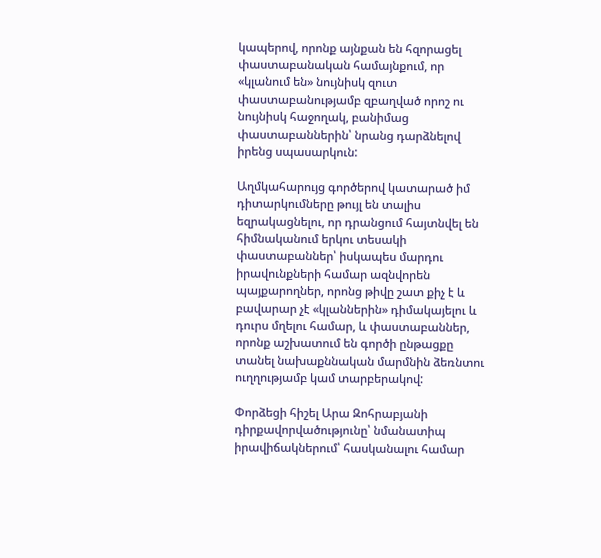կապերով, որոնք այնքան են հզորացել փաստաբանական համայնքում, որ «կլանում են» նույնիսկ զուտ փաստաբանությամբ զբաղված որոշ ու նույնիսկ հաջողակ, բանիմաց փաստաբաններին՝ նրանց դարձնելով իրենց սպասարկուն:

Աղմկահարույց գործերով կատարած իմ դիտարկումները թույլ են տալիս եզրակացնելու, որ դրանցում հայտնվել են հիմնականում երկու տեսակի փաստաբաններ՝ իսկապես մարդու իրավունքների համար ազնվորեն պայքարողներ, որոնց թիվը շատ քիչ է և բավարար չէ «կլաններին» դիմակայելու և դուրս մղելու համար, և փաստաբաններ, որոնք աշխատում են գործի ընթացքը տանել նախաքննական մարմնին ձեռնտու ուղղությամբ կամ տարբերակով:

Փորձեցի հիշել Արա Զոհրաբյանի դիրքավորվածությունը՝ նմանատիպ իրավիճակներում՝ հասկանալու համար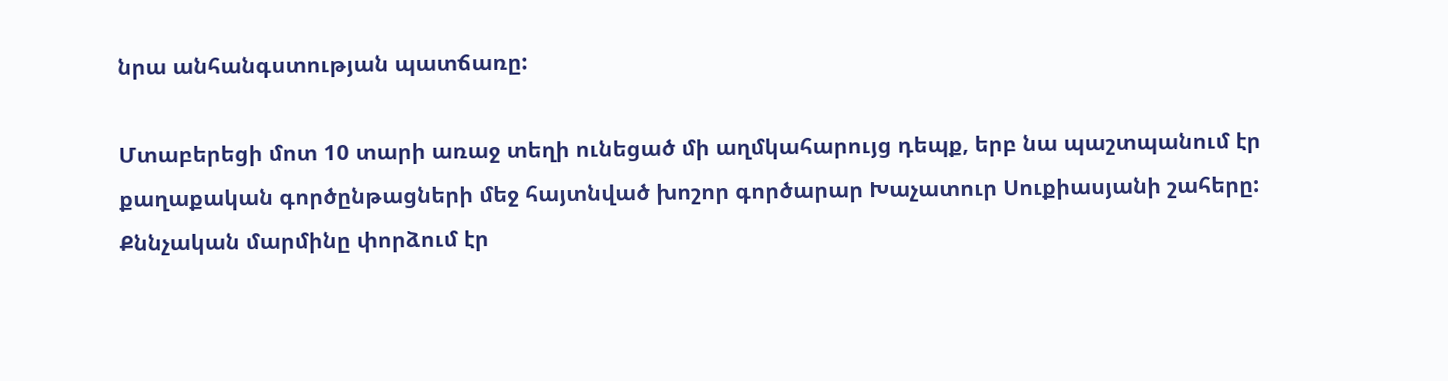նրա անհանգստության պատճառը:

Մտաբերեցի մոտ 10 տարի առաջ տեղի ունեցած մի աղմկահարույց դեպք, երբ նա պաշտպանում էր քաղաքական գործընթացների մեջ հայտնված խոշոր գործարար Խաչատուր Սուքիասյանի շահերը: Քննչական մարմինը փորձում էր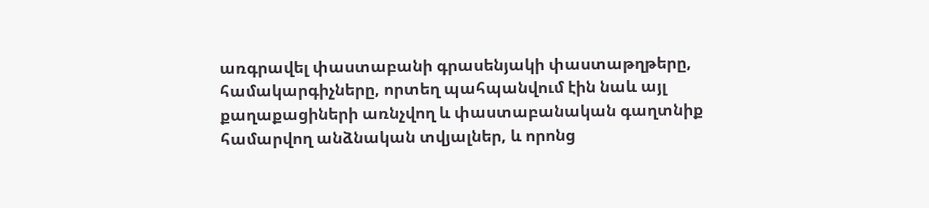առգրավել փաստաբանի գրասենյակի փաստաթղթերը, համակարգիչները, որտեղ պահպանվում էին նաև այլ քաղաքացիների առնչվող և փաստաբանական գաղտնիք համարվող անձնական տվյալներ, և որոնց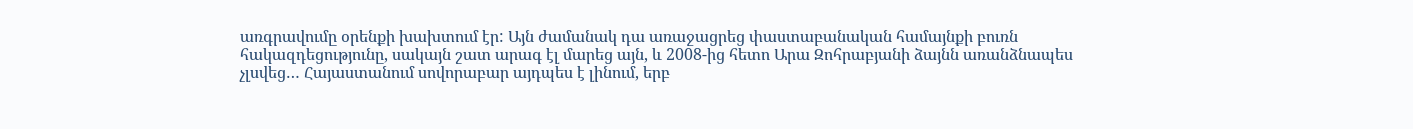առգրավումը օրենքի խախտում էր: Այն ժամանակ դա առաջացրեց փաստաբանական համայնքի բուռն հակազդեցությունը, սակայն շատ արագ էլ մարեց այն, և 2008-ից հետո Արա Զոհրաբյանի ձայնն առանձնապես չլսվեց… Հայաստանում սովորաբար այդպես է լինում, երբ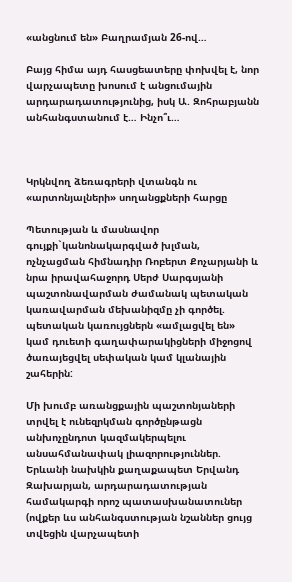«անցնում են» Բաղրամյան 26-ով…

Բայց հիմա այդ հասցեատերը փոխվել է, նոր վարչապետը խոսում է անցումային արդարադատությունից, իսկ Ա. Զոհրաբյանն անհանգստանում է… Ինչո՞ւ…



Կրկնվող ձեռագրերի վտանգն ու «արտոնյալների» սողանցքների հարցը

Պետության և մասնավոր գույքի`կանոնակարգված խլման, ոչնչացման հիմնադիր Ռոբերտ Քոչարյանի և նրա իրավահաջորդ Սերժ Սարգսյանի պաշտոնավարման ժամանակ պետական կառավարման մեխանիզմը չի գործել. պետական կառույցներն «ամլացվել են» կամ դուետի գաղափարակիցների միջոցով ծառայեցվել սեփական կամ կլանային շահերին:

Մի խումբ առանցքային պաշտոնյաների տրվել է ունեզրկման գործընթացն անխոչընդոտ կազմակերպելու անսահմանափակ լիազորություններ. Երևանի նախկին քաղաքապետ Երվանդ Զախարյան, արդարադատության համակարգի որոշ պատասխանատուներ (ովքեր ևս անհանգստության նշաններ ցույց տվեցին վարչապետի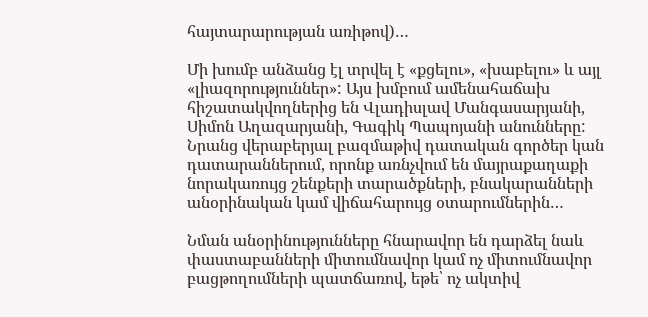հայտարարության առիթով)…

Մի խումբ անձանց էլ տրվել է «քցելու», «խաբելու» և այլ «լիազորություններ»: Այս խմբում ամենահաճախ հիշատակվողներից են Վլադիսլավ Մանգասարյանի, Սիմոն Աղազարյանի, Գագիկ Պապոյանի անունները: Նրանց վերաբերյալ բազմաթիվ դատական գործեր կան դատարաններում, որոնք առնչվում են մայրաքաղաքի նորակառույց շենքերի տարածքների, բնակարանների անօրինական կամ վիճահարույց օտարումներին…

Նման անօրինությունները հնարավոր են դարձել նաև փաստաբանների միտումնավոր կամ ոչ միտումնավոր բացթողումների պատճառով, եթե՝ ոչ ակտիվ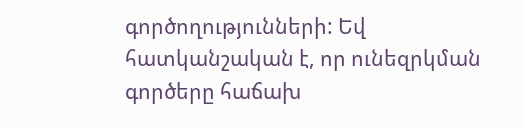գործողությունների: Եվ հատկանշական է, որ ունեզրկման գործերը հաճախ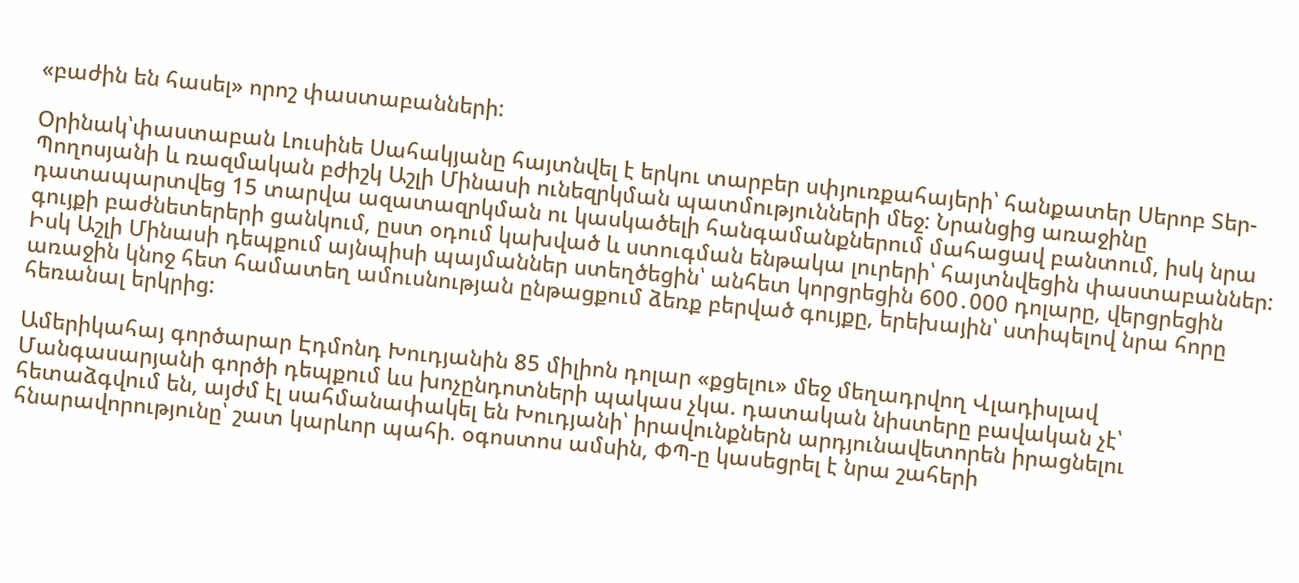«բաժին են հասել» որոշ փաստաբանների:

Օրինակ՝փաստաբան Լուսինե Սահակյանը հայտնվել է երկու տարբեր սփյուռքահայերի՝ հանքատեր Սերոբ Տեր-Պողոսյանի և ռազմական բժիշկ Աշլի Մինասի ունեզրկման պատմությունների մեջ: Նրանցից առաջինը դատապարտվեց 15 տարվա ազատազրկման ու կասկածելի հանգամանքներում մահացավ բանտում, իսկ նրա գույքի բաժնետերերի ցանկում, ըստ օդում կախված և ստուգման ենթակա լուրերի՝ հայտնվեցին փաստաբաններ: Իսկ Աշլի Մինասի դեպքում այնպիսի պայմաններ ստեղծեցին՝ անհետ կորցրեցին 600․000 դոլարը, վերցրեցին առաջին կնոջ հետ համատեղ ամուսնության ընթացքում ձեռք բերված գույքը, երեխային՝ ստիպելով նրա հորը հեռանալ երկրից:

Ամերիկահայ գործարար Էդմոնդ Խուդյանին 85 միլիոն դոլար «քցելու» մեջ մեղադրվող Վլադիսլավ Մանգասարյանի գործի դեպքում ևս խոչընդոտների պակաս չկա. դատական նիստերը բավական չէ՝ հետաձգվում են, այժմ էլ սահմանափակել են Խուդյանի՝ իրավունքներն արդյունավետորեն իրացնելու հնարավորությունը՝ շատ կարևոր պահի. օգոստոս ամսին, ՓՊ-ը կասեցրել է նրա շահերի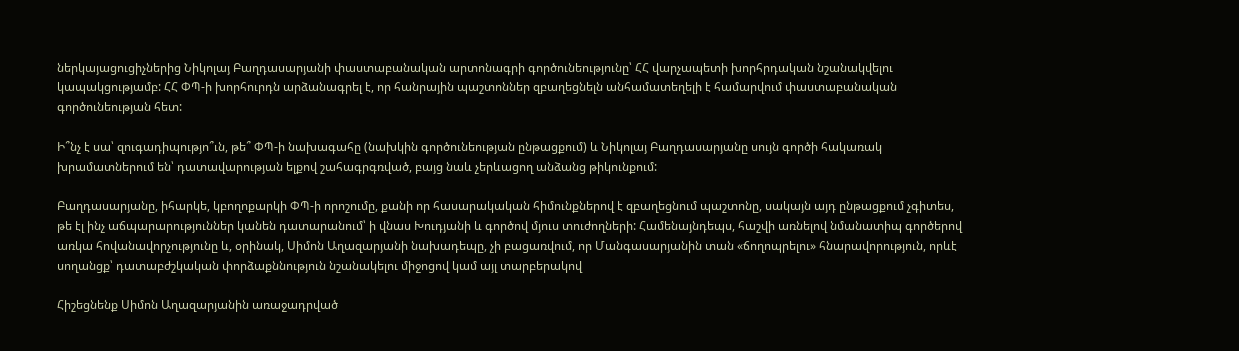ներկայացուցիչներից Նիկոլայ Բաղդասարյանի փաստաբանական արտոնագրի գործունեությունը՝ ՀՀ վարչապետի խորհրդական նշանակվելու կապակցությամբ: ՀՀ ՓՊ-ի խորհուրդն արձանագրել է, որ հանրային պաշտոններ զբաղեցնելն անհամատեղելի է համարվում փաստաբանական գործունեության հետ:

Ի՞նչ է սա՝ զուգադիպությո՞ւն, թե՞ ՓՊ-ի նախագահը (նախկին գործունեության ընթացքում) և Նիկոլայ Բաղդասարյանը սույն գործի հակառակ խրամատներում են՝ դատավարության ելքով շահագրգռված, բայց նաև չերևացող անձանց թիկունքում:

Բաղդասարյանը, իհարկե, կբողոքարկի ՓՊ-ի որոշումը, քանի որ հասարակական հիմունքներով է զբաղեցնում պաշտոնը, սակայն այդ ընթացքում չգիտես, թե էլ ինչ աճպարարություններ կանեն դատարանում՝ ի վնաս Խուդյանի և գործով մյուս տուժողների: Համենայնդեպս, հաշվի առնելով նմանատիպ գործերով առկա հովանավորչությունը և, օրինակ, Սիմոն Աղազարյանի նախադեպը, չի բացառվում, որ Մանգասարյանին տան «ճողոպրելու» հնարավորություն, որևէ սողանցք՝ դատաբժշկական փորձաքննություն նշանակելու միջոցով կամ այլ տարբերակով

Հիշեցնենք Սիմոն Աղազարյանին առաջադրված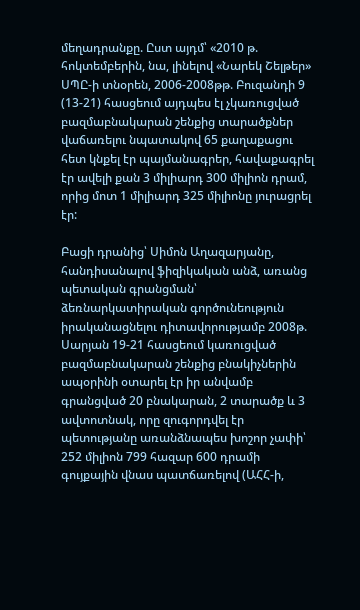մեղադրանքը. Ըստ այդմ՝ «2010 թ. հոկտեմբերին, նա, լինելով «Նարեկ Շելթեր» ՍՊԸ-ի տնօրեն, 2006-2008թթ. Բուզանդի 9 (13-21) հասցեում այդպես էլ չկառուցված բազմաբնակարան շենքից տարածքներ վաճառելու նպատակով 65 քաղաքացու հետ կնքել էր պայմանագրեր, հավաքագրել էր ավելի քան 3 միլիարդ 300 միլիոն դրամ, որից մոտ 1 միլիարդ 325 միլիոնը յուրացրել էր:

Բացի դրանից՝ Սիմոն Աղազարյանը, հանդիսանալով ֆիզիկական անձ, առանց պետական գրանցման՝ ձեռնարկատիրական գործունեություն իրականացնելու դիտավորությամբ 2008թ. Սարյան 19-21 հասցեում կառուցված բազմաբնակարան շենքից բնակիչներին ապօրինի օտարել էր իր անվամբ գրանցված 20 բնակարան, 2 տարածք և 3 ավտոտնակ, որը զուգորդվել էր պետությանը առանձնապես խոշոր չափի՝ 252 միլիոն 799 հազար 600 դրամի գույքային վնաս պատճառելով (ԱՀՀ-ի,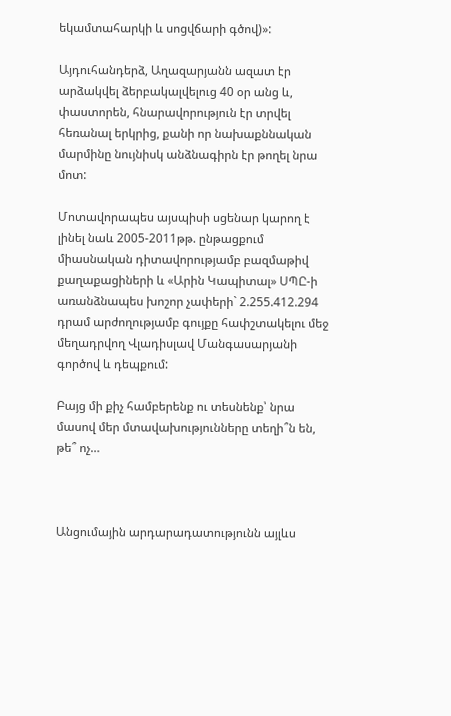եկամտահարկի և սոցվճարի գծով)»:

Այդուհանդերձ, Աղազարյանն ազատ էր արձակվել ձերբակալվելուց 40 օր անց և, փաստորեն, հնարավորություն էր տրվել հեռանալ երկրից, քանի որ նախաքննական մարմինը նույնիսկ անձնագիրն էր թողել նրա մոտ:

Մոտավորապես այսպիսի սցենար կարող է լինել նաև 2005-2011թթ. ընթացքում միասնական դիտավորությամբ բազմաթիվ քաղաքացիների և «Արին Կապիտալ» ՍՊԸ-ի առանձնապես խոշոր չափերի` 2.255.412.294 դրամ արժողությամբ գույքը հափշտակելու մեջ մեղադրվող Վլադիսլավ Մանգասարյանի գործով և դեպքում:

Բայց մի քիչ համբերենք ու տեսնենք՝ նրա մասով մեր մտավախությունները տեղի՞ն են, թե՞ ոչ…



Անցումային արդարադատությունն այլևս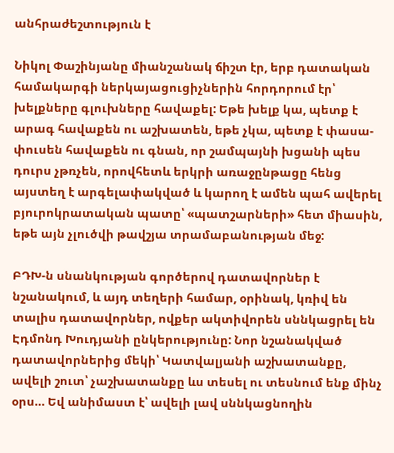անհրաժեշտություն է

Նիկոլ Փաշինյանը միանշանակ ճիշտ էր, երբ դատական համակարգի ներկայացուցիչներին հորդորում էր՝ խելքները գլուխները հավաքել: Եթե խելք կա, պետք է արագ հավաքեն ու աշխատեն, եթե չկա, պետք է փասա-փուսեն հավաքեն ու գնան, որ շամպայնի խցանի պես դուրս չթռչեն, որովհետև երկրի առաջընթացը հենց այստեղ է արգելափակված և կարող է ամեն պահ ավերել բյուրոկրատական պատը՝ «պատշարների» հետ միասին, եթե այն չլուծվի թավշյա տրամաբանության մեջ:

ԲԴԽ-ն սնանկության գործերով դատավորներ է նշանակում, և այդ տեղերի համար, օրինակ, կռիվ են տալիս դատավորներ, ովքեր ակտիվորեն սննկացրել են Էդմոնդ Խուդյանի ընկերությունը: Նոր նշանակված դատավորներից մեկի՝ Կատվալյանի աշխատանքը, ավելի շուտ՝ չաշխատանքը ևս տեսել ու տեսնում ենք մինչ օրս… Եվ անիմաստ է՝ ավելի լավ սննկացնողին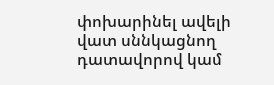փոխարինել ավելի վատ սննկացնող դատավորով կամ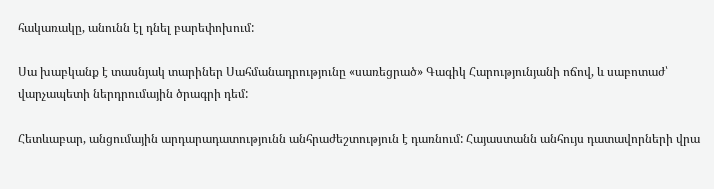հակառակը, անունն էլ դնել բարեփոխում:

Սա խաբկանք է տասնյակ տարիներ Սահմանադրությունը «սառեցրած» Գագիկ Հարությունյանի ոճով, և սաբոտաժ՝ վարչապետի ներդրումային ծրագրի դեմ:

Հետևաբար, անցումային արդարադատությունն անհրաժեշտություն է դառնում: Հայաստանն անհույս դատավորների վրա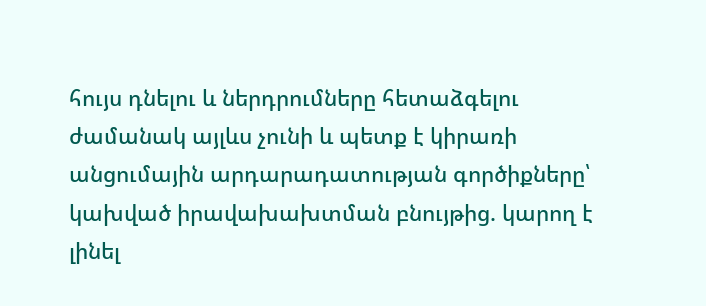հույս դնելու և ներդրումները հետաձգելու ժամանակ այլևս չունի և պետք է կիրառի անցումային արդարադատության գործիքները՝ կախված իրավախախտման բնույթից. կարող է լինել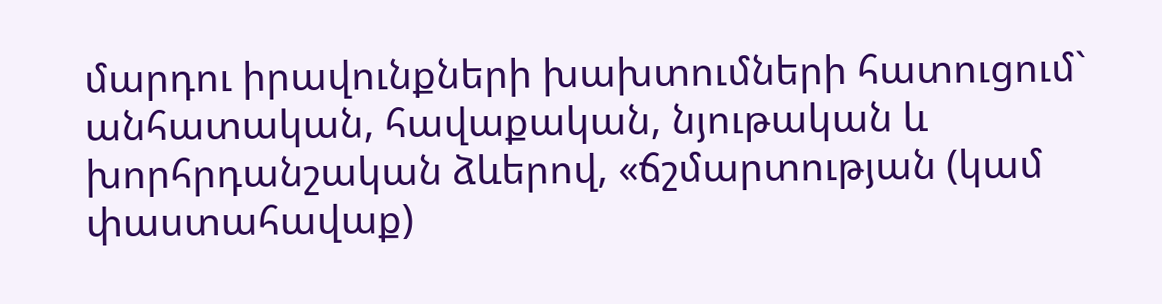մարդու իրավունքների խախտումների հատուցում` անհատական, հավաքական, նյութական և խորհրդանշական ձևերով, «ճշմարտության (կամ փաստահավաք)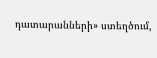դատարանների» ստեղծում,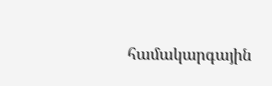համակարգային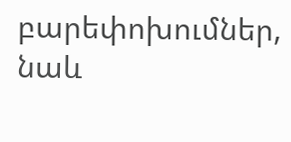բարեփոխումներ, նաև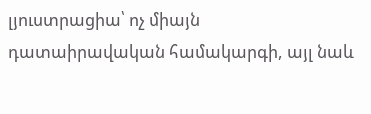լյուստրացիա՝ ոչ միայն դատաիրավական համակարգի, այլ նաև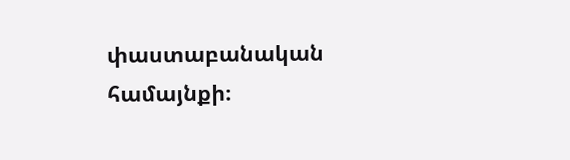փաստաբանական համայնքի։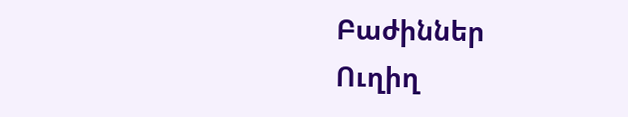Բաժիններ
Ուղիղ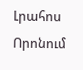Լրահոս
Որոնում